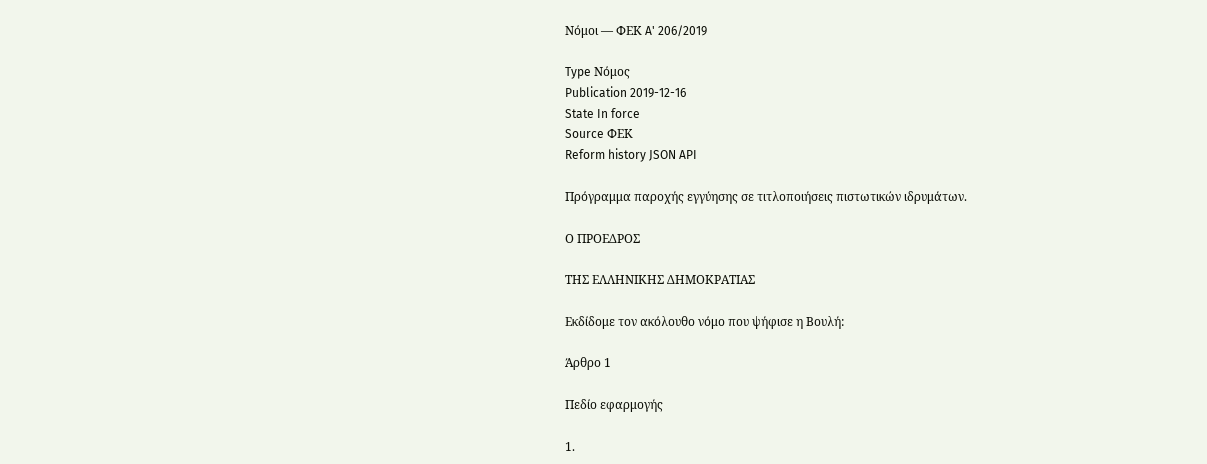Νόμοι — ΦΕΚ A' 206/2019

Type Νόμος
Publication 2019-12-16
State In force
Source ΦΕΚ
Reform history JSON API

Πρόγραμμα παροχής εγγύησης σε τιτλοποιήσεις πιστωτικών ιδρυμάτων.

Ο ΠΡΟΕΔΡΟΣ

ΤΗΣ ΕΛΛΗΝΙΚΗΣ ΔΗΜΟΚΡΑΤΙΑΣ

Εκδίδομε τον ακόλουθο νόμο που ψήφισε η Βουλή:

Άρθρο 1

Πεδίο εφαρμογής

1.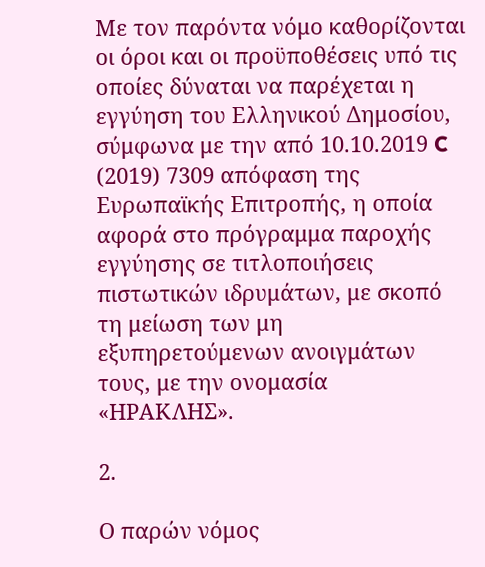Με τον παρόντα νόμο καθορίζονται οι όροι και οι προϋποθέσεις υπό τις οποίες δύναται να παρέχεται η εγγύηση του Ελληνικού Δημοσίου, σύμφωνα με την από 10.10.2019 C (2019) 7309 απόφαση της Ευρωπαϊκής Επιτροπής, η οποία αφορά στο πρόγραμμα παροχής εγγύησης σε τιτλοποιήσεις πιστωτικών ιδρυμάτων, με σκοπό τη μείωση των μη εξυπηρετούμενων ανοιγμάτων τους, με την ονομασία «ΗΡΑΚΛΗΣ».

2.

Ο παρών νόμος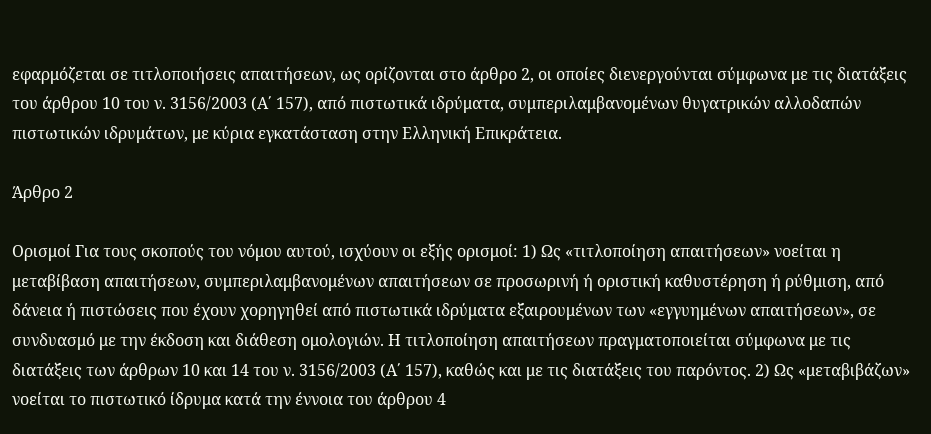εφαρμόζεται σε τιτλοποιήσεις απαιτήσεων, ως ορίζονται στο άρθρο 2, οι οποίες διενεργούνται σύμφωνα με τις διατάξεις του άρθρου 10 του ν. 3156/2003 (Α΄ 157), από πιστωτικά ιδρύματα, συμπεριλαμβανομένων θυγατρικών αλλοδαπών πιστωτικών ιδρυμάτων, με κύρια εγκατάσταση στην Ελληνική Επικράτεια.

Άρθρο 2

Ορισμοί Για τους σκοπούς του νόμου αυτού, ισχύουν οι εξής ορισμοί: 1) Ως «τιτλοποίηση απαιτήσεων» νοείται η μεταβίβαση απαιτήσεων, συμπεριλαμβανομένων απαιτήσεων σε προσωρινή ή οριστική καθυστέρηση ή ρύθμιση, από δάνεια ή πιστώσεις που έχουν χορηγηθεί από πιστωτικά ιδρύματα εξαιρουμένων των «εγγυημένων απαιτήσεων», σε συνδυασμό με την έκδοση και διάθεση ομολογιών. Η τιτλοποίηση απαιτήσεων πραγματοποιείται σύμφωνα με τις διατάξεις των άρθρων 10 και 14 του ν. 3156/2003 (Α΄ 157), καθώς και με τις διατάξεις του παρόντος. 2) Ως «μεταβιβάζων» νοείται το πιστωτικό ίδρυμα κατά την έννοια του άρθρου 4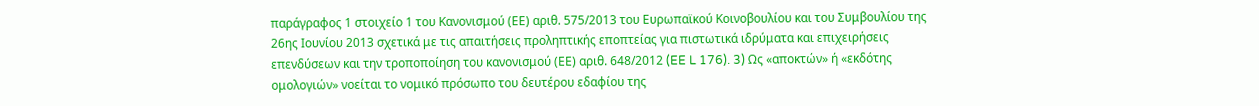παράγραφος 1 στοιχείο 1 του Κανονισμού (ΕΕ) αριθ. 575/2013 του Ευρωπαϊκού Κοινοβουλίου και του Συμβουλίου της 26ης Ιουνίου 2013 σχετικά με τις απαιτήσεις προληπτικής εποπτείας για πιστωτικά ιδρύματα και επιχειρήσεις επενδύσεων και την τροποποίηση του κανονισμού (ΕΕ) αριθ. 648/2012 (EE L 176). 3) Ως «αποκτών» ή «εκδότης ομολογιών» νοείται το νομικό πρόσωπο του δευτέρου εδαφίου της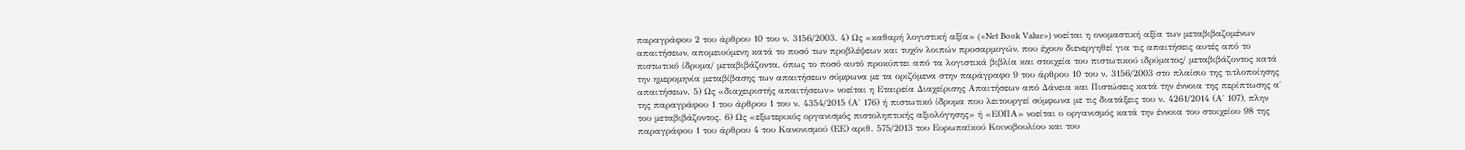παραγράφου 2 του άρθρου 10 του ν. 3156/2003. 4) Ως «καθαρή λογιστική αξία» («Net Book Value») νοείται η ονομαστική αξία των μεταβιβαζομένων απαιτήσεων, απομειούμενη κατά το ποσό των προβλέψεων και τυχόν λοιπών προσαρμογών, που έχουν διενεργηθεί για τις απαιτήσεις αυτές από το πιστωτικό ίδρυμα/ μεταβιβάζοντα, όπως το ποσό αυτό προκύπτει από τα λογιστικά βιβλία και στοιχεία του πιστωτικού ιδρύματος/ μεταβιβάζοντος κατά την ημερομηνία μεταβίβασης των απαιτήσεων σύμφωνα με τα οριζόμενα στην παράγραφο 9 του άρθρου 10 του ν. 3156/2003 στο πλαίσιο της τιτλοποίησης απαιτήσεων. 5) Ως «διαχειριστής απαιτήσεων» νοείται η Εταιρεία Διαχείρισης Απαιτήσεων από Δάνεια και Πιστώσεις κατά την έννοια της περίπτωσης α΄ της παραγράφου 1 του άρθρου 1 του ν. 4354/2015 (Α΄ 176) ή πιστωτικό ίδρυμα που λειτουργεί σύμφωνα με τις διατάξεις του ν. 4261/2014 (Α΄ 107), πλην του μεταβιβάζοντος. 6) Ως «εξωτερικός οργανισμός πιστοληπτικής αξιολόγησης» ή «ΕΟΠΑ» νοείται ο οργανισμός κατά την έννοια του στοιχείου 98 της παραγράφου 1 του άρθρου 4 του Κανονισμού (ΕΕ) αριθ. 575/2013 του Ευρωπαϊκού Κοινοβουλίου και του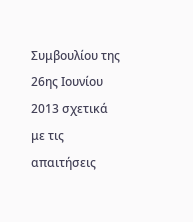Συμβουλίου της 26ης Ιουνίου 2013 σχετικά με τις απαιτήσεις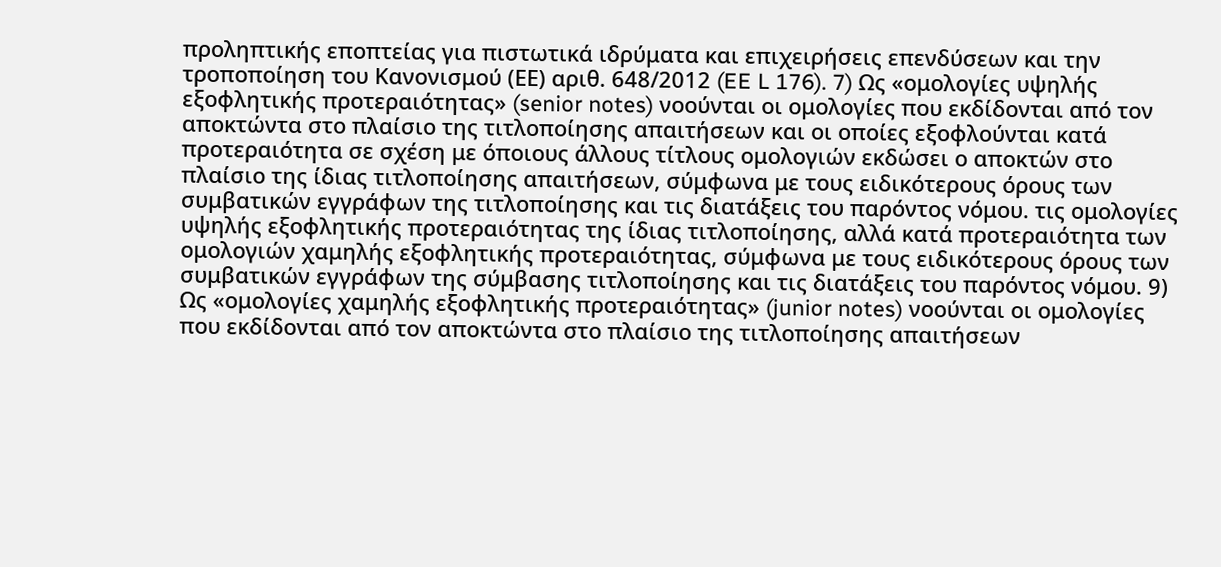προληπτικής εποπτείας για πιστωτικά ιδρύματα και επιχειρήσεις επενδύσεων και την τροποποίηση του Κανονισμού (ΕΕ) αριθ. 648/2012 (EE L 176). 7) Ως «ομολογίες υψηλής εξοφλητικής προτεραιότητας» (senior notes) νοούνται οι ομολογίες που εκδίδονται από τον αποκτώντα στo πλαίσιο της τιτλοποίησης απαιτήσεων και οι οποίες εξοφλούνται κατά προτεραιότητα σε σχέση με όποιους άλλους τίτλους ομολογιών εκδώσει ο αποκτών στο πλαίσιο της ίδιας τιτλοποίησης απαιτήσεων, σύμφωνα με τους ειδικότερους όρους των συμβατικών εγγράφων της τιτλοποίησης και τις διατάξεις του παρόντος νόμου. τις ομολογίες υψηλής εξοφλητικής προτεραιότητας της ίδιας τιτλοποίησης, αλλά κατά προτεραιότητα των ομολογιών χαμηλής εξοφλητικής προτεραιότητας, σύμφωνα με τους ειδικότερους όρους των συμβατικών εγγράφων της σύμβασης τιτλοποίησης και τις διατάξεις του παρόντος νόμου. 9) Ως «ομολογίες χαμηλής εξοφλητικής προτεραιότητας» (junior notes) νοούνται οι ομολογίες που εκδίδονται από τον αποκτώντα στο πλαίσιο της τιτλοποίησης απαιτήσεων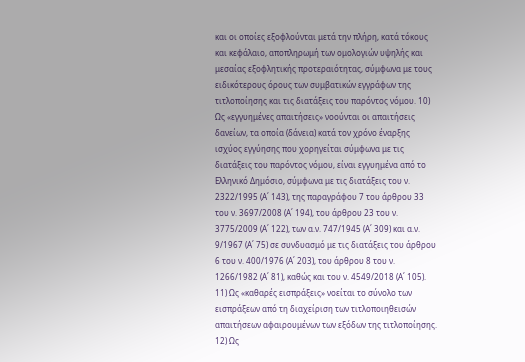και οι οποίες εξοφλούνται μετά την πλήρη, κατά τόκους και κεφάλαιο, αποπληρωμή των ομολογιών υψηλής και μεσαίας εξοφλητικής προτεραιότητας, σύμφωνα με τους ειδικότερους όρους των συμβατικών εγγράφων της τιτλοποίησης και τις διατάξεις του παρόντος νόμου. 10) Ως «εγγυημένες απαιτήσεις» νοούνται οι απαιτήσεις δανείων, τα οποία (δάνεια) κατά τον χρόνο έναρξης ισχύος εγγύησης που χορηγείται σύμφωνα με τις διατάξεις του παρόντος νόμου, είναι εγγυημένα από το Ελληνικό Δημόσιο, σύμφωνα με τις διατάξεις του ν. 2322/1995 (Α΄ 143), της παραγράφου 7 του άρθρου 33 του ν. 3697/2008 (Α΄ 194), του άρθρου 23 του ν. 3775/2009 (Α΄ 122), των α.ν. 747/1945 (Α΄ 309) και α.ν. 9/1967 (Α΄ 75) σε συνδυασμό με τις διατάξεις του άρθρου 6 του ν. 400/1976 (Α΄ 203), του άρθρου 8 του ν. 1266/1982 (Α΄ 81), καθώς και του ν. 4549/2018 (Α΄ 105). 11) Ως «καθαρές εισπράξεις» νοείται το σύνολο των εισπράξεων από τη διαχείριση των τιτλοποιηθεισών απαιτήσεων αφαιρουμένων των εξόδων της τιτλοποίησης. 12) Ως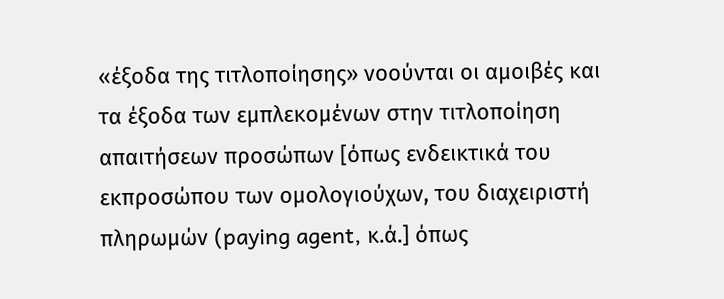«έξοδα της τιτλοποίησης» νοούνται οι αμοιβές και τα έξοδα των εμπλεκομένων στην τιτλοποίηση απαιτήσεων προσώπων [όπως ενδεικτικά του εκπροσώπου των ομολογιούχων, του διαχειριστή πληρωμών (paying agent, κ.ά.] όπως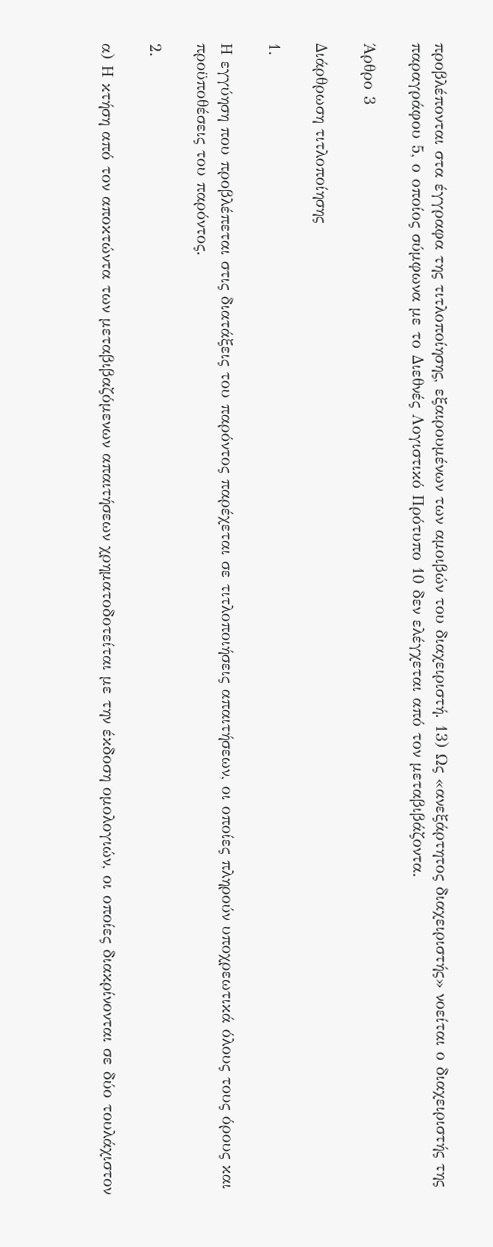προβλέπονται στα έγγραφα της τιτλοποίησης, εξαιρουμένων των αμοιβών του διαχειριστή. 13) Ως «ανεξάρτητος διαχειριστής» νοείται ο διαχειριστής της παραγράφου 5, ο οποίος σύμφωνα με το Διεθνές Λογιστικό Πρότυπο 10 δεν ελέγχεται από τον μεταβιβάζοντα.

Άρθρο 3

Διάρθρωση τιτλοποίησης

1.

Η εγγύηση που προβλέπεται στις διατάξεις του παρόντος παρέχεται σε τιτλοποιήσεις απαιτήσεων, οι οποίες πληρούν υποχρεωτικά όλους τους όρους και προϋποθέσεις του παρόντος.

2.

α) Η κτήση από τον αποκτώντα των μεταβιβαζόμενων απαιτήσεων χρηματοδοτείται με την έκδοση ομολογιών, οι οποίες διακρίνονται σε δύο τουλάχιστον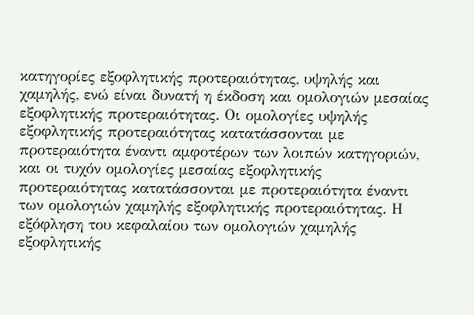κατηγορίες εξοφλητικής προτεραιότητας, υψηλής και χαμηλής, ενώ είναι δυνατή η έκδοση και ομολογιών μεσαίας εξοφλητικής προτεραιότητας. Οι ομολογίες υψηλής εξοφλητικής προτεραιότητας κατατάσσονται με προτεραιότητα έναντι αμφοτέρων των λοιπών κατηγοριών, και οι τυχόν ομολογίες μεσαίας εξοφλητικής προτεραιότητας κατατάσσονται με προτεραιότητα έναντι των ομολογιών χαμηλής εξοφλητικής προτεραιότητας. Η εξόφληση του κεφαλαίου των ομολογιών χαμηλής εξοφλητικής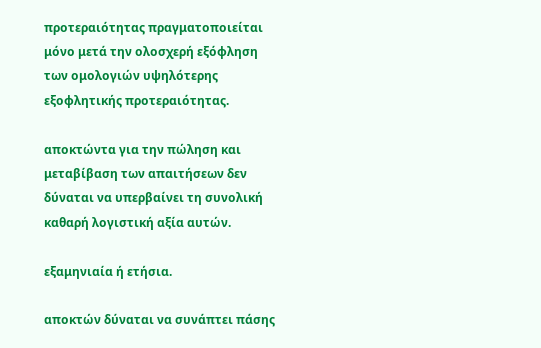προτεραιότητας πραγματοποιείται μόνο μετά την ολοσχερή εξόφληση των ομολογιών υψηλότερης εξοφλητικής προτεραιότητας.

αποκτώντα για την πώληση και μεταβίβαση των απαιτήσεων δεν δύναται να υπερβαίνει τη συνολική καθαρή λογιστική αξία αυτών.

εξαμηνιαία ή ετήσια.

αποκτών δύναται να συνάπτει πάσης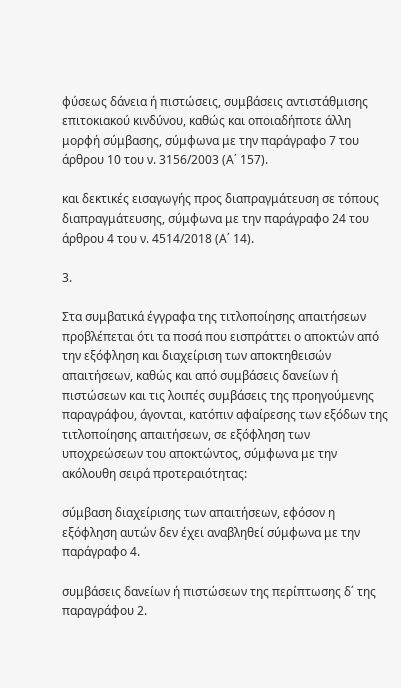φύσεως δάνεια ή πιστώσεις, συμβάσεις αντιστάθμισης επιτοκιακού κινδύνου, καθώς και οποιαδήποτε άλλη μορφή σύμβασης, σύμφωνα με την παράγραφο 7 του άρθρου 10 του ν. 3156/2003 (Α΄ 157).

και δεκτικές εισαγωγής προς διαπραγμάτευση σε τόπους διαπραγμάτευσης, σύμφωνα με την παράγραφο 24 του άρθρου 4 του ν. 4514/2018 (Α΄ 14).

3.

Στα συμβατικά έγγραφα της τιτλοποίησης απαιτήσεων προβλέπεται ότι τα ποσά που εισπράττει ο αποκτών από την εξόφληση και διαχείριση των αποκτηθεισών απαιτήσεων, καθώς και από συμβάσεις δανείων ή πιστώσεων και τις λοιπές συμβάσεις της προηγούμενης παραγράφου, άγονται, κατόπιν αφαίρεσης των εξόδων της τιτλοποίησης απαιτήσεων, σε εξόφληση των υποχρεώσεων του αποκτώντος, σύμφωνα με την ακόλουθη σειρά προτεραιότητας:

σύμβαση διαχείρισης των απαιτήσεων, εφόσον η εξόφληση αυτών δεν έχει αναβληθεί σύμφωνα με την παράγραφο 4.

συμβάσεις δανείων ή πιστώσεων της περίπτωσης δ΄ της παραγράφου 2.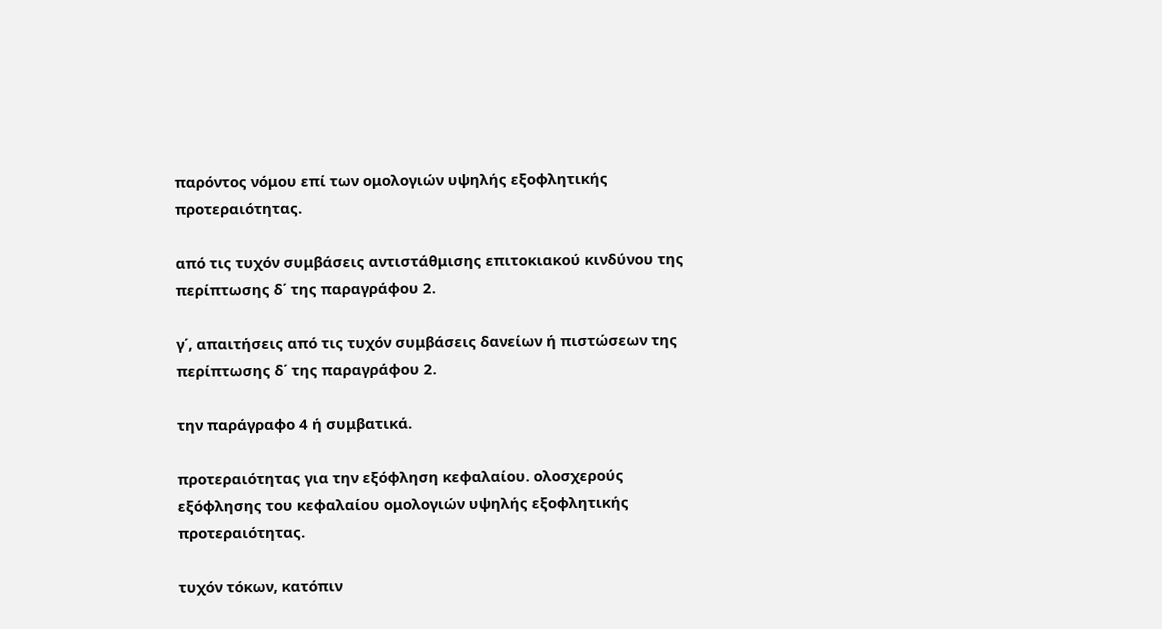παρόντος νόμου επί των ομολογιών υψηλής εξοφλητικής προτεραιότητας.

από τις τυχόν συμβάσεις αντιστάθμισης επιτοκιακού κινδύνου της περίπτωσης δ΄ της παραγράφου 2.

γ΄, απαιτήσεις από τις τυχόν συμβάσεις δανείων ή πιστώσεων της περίπτωσης δ΄ της παραγράφου 2.

την παράγραφο 4 ή συμβατικά.

προτεραιότητας για την εξόφληση κεφαλαίου. ολοσχερούς εξόφλησης του κεφαλαίου ομολογιών υψηλής εξοφλητικής προτεραιότητας.

τυχόν τόκων, κατόπιν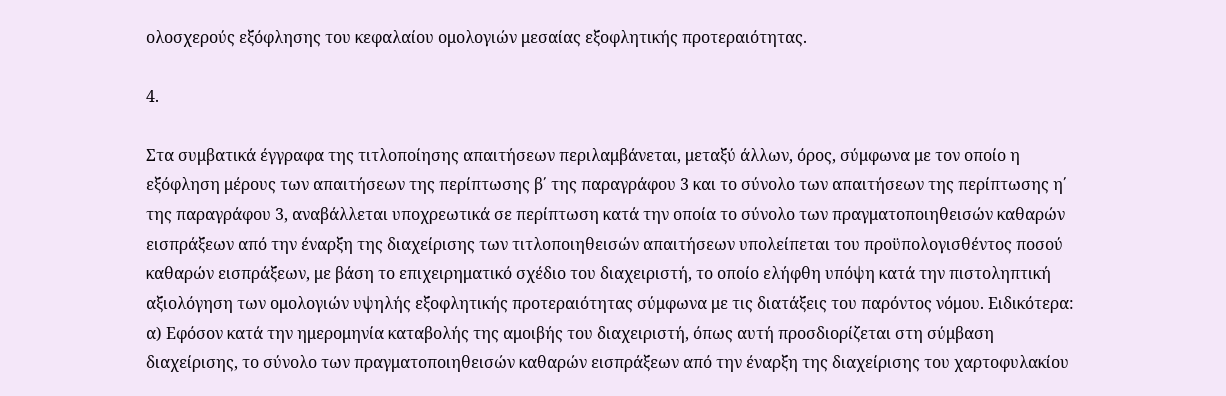ολοσχερούς εξόφλησης του κεφαλαίου ομολογιών μεσαίας εξοφλητικής προτεραιότητας.

4.

Στα συμβατικά έγγραφα της τιτλοποίησης απαιτήσεων περιλαμβάνεται, μεταξύ άλλων, όρος, σύμφωνα με τον οποίο η εξόφληση μέρους των απαιτήσεων της περίπτωσης β΄ της παραγράφου 3 και το σύνολο των απαιτήσεων της περίπτωσης η΄ της παραγράφου 3, αναβάλλεται υποχρεωτικά σε περίπτωση κατά την οποία το σύνολο των πραγματοποιηθεισών καθαρών εισπράξεων από την έναρξη της διαχείρισης των τιτλοποιηθεισών απαιτήσεων υπολείπεται του προϋπολογισθέντος ποσού καθαρών εισπράξεων, με βάση το επιχειρηματικό σχέδιο του διαχειριστή, το οποίο ελήφθη υπόψη κατά την πιστοληπτική αξιολόγηση των ομολογιών υψηλής εξοφλητικής προτεραιότητας σύμφωνα με τις διατάξεις του παρόντος νόμου. Ειδικότερα: α) Εφόσον κατά την ημερομηνία καταβολής της αμοιβής του διαχειριστή, όπως αυτή προσδιορίζεται στη σύμβαση διαχείρισης, το σύνολο των πραγματοποιηθεισών καθαρών εισπράξεων από την έναρξη της διαχείρισης του χαρτοφυλακίου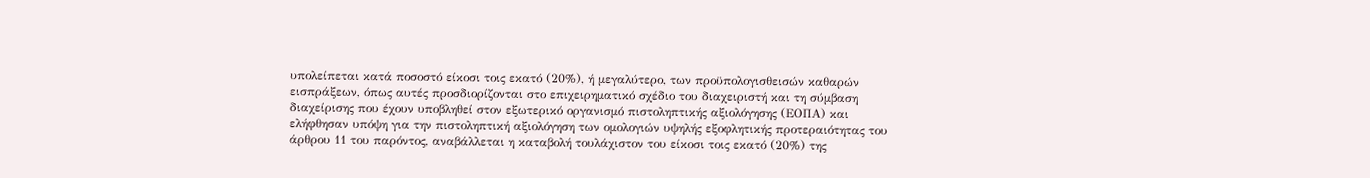υπολείπεται κατά ποσοστό είκοσι τοις εκατό (20%), ή μεγαλύτερο, των προϋπολογισθεισών καθαρών εισπράξεων, όπως αυτές προσδιορίζονται στο επιχειρηματικό σχέδιο του διαχειριστή και τη σύμβαση διαχείρισης που έχουν υποβληθεί στον εξωτερικό οργανισμό πιστοληπτικής αξιολόγησης (ΕΟΠΑ) και ελήφθησαν υπόψη για την πιστοληπτική αξιολόγηση των ομολογιών υψηλής εξοφλητικής προτεραιότητας του άρθρου 11 του παρόντος, αναβάλλεται η καταβολή τουλάχιστον του είκοσι τοις εκατό (20%) της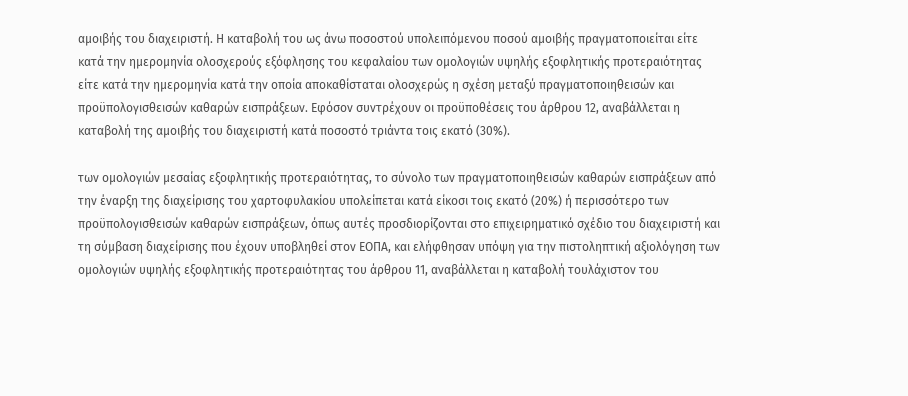αμοιβής του διαχειριστή. Η καταβολή του ως άνω ποσοστού υπολειπόμενου ποσού αμοιβής πραγματοποιείται είτε κατά την ημερομηνία ολοσχερούς εξόφλησης του κεφαλαίου των ομολογιών υψηλής εξοφλητικής προτεραιότητας είτε κατά την ημερομηνία κατά την οποία αποκαθίσταται ολοσχερώς η σχέση μεταξύ πραγματοποιηθεισών και προϋπολογισθεισών καθαρών εισπράξεων. Εφόσον συντρέχουν οι προϋποθέσεις του άρθρου 12, αναβάλλεται η καταβολή της αμοιβής του διαχειριστή κατά ποσοστό τριάντα τοις εκατό (30%).

των ομολογιών μεσαίας εξοφλητικής προτεραιότητας, το σύνολο των πραγματοποιηθεισών καθαρών εισπράξεων από την έναρξη της διαχείρισης του χαρτοφυλακίου υπολείπεται κατά είκοσι τοις εκατό (20%) ή περισσότερο των προϋπολογισθεισών καθαρών εισπράξεων, όπως αυτές προσδιορίζονται στο επιχειρηματικό σχέδιο του διαχειριστή και τη σύμβαση διαχείρισης που έχουν υποβληθεί στον ΕΟΠΑ, και ελήφθησαν υπόψη για την πιστοληπτική αξιολόγηση των ομολογιών υψηλής εξοφλητικής προτεραιότητας του άρθρου 11, αναβάλλεται η καταβολή τουλάχιστον του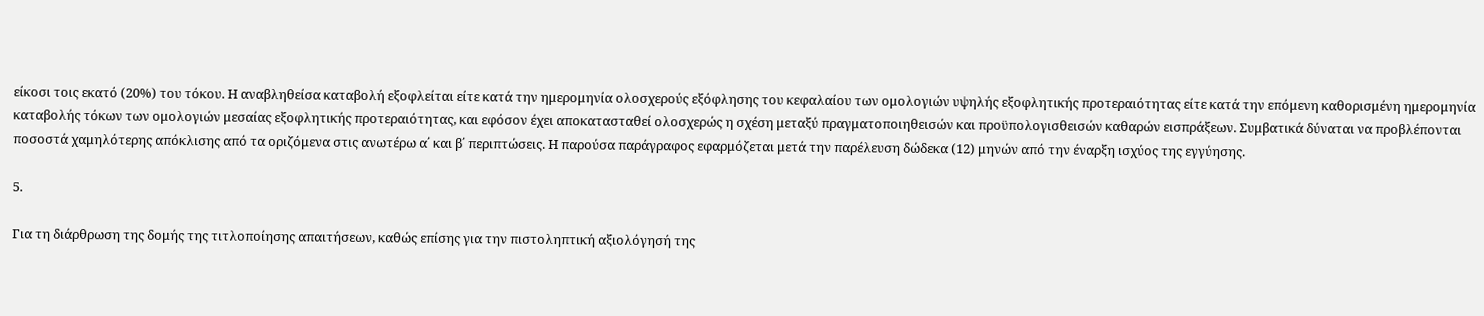είκοσι τοις εκατό (20%) του τόκου. Η αναβληθείσα καταβολή εξοφλείται είτε κατά την ημερομηνία ολοσχερούς εξόφλησης του κεφαλαίου των ομολογιών υψηλής εξοφλητικής προτεραιότητας είτε κατά την επόμενη καθορισμένη ημερομηνία καταβολής τόκων των ομολογιών μεσαίας εξοφλητικής προτεραιότητας, και εφόσον έχει αποκατασταθεί ολοσχερώς η σχέση μεταξύ πραγματοποιηθεισών και προϋπολογισθεισών καθαρών εισπράξεων. Συμβατικά δύναται να προβλέπονται ποσοστά χαμηλότερης απόκλισης από τα οριζόμενα στις ανωτέρω α΄ και β΄ περιπτώσεις. Η παρούσα παράγραφος εφαρμόζεται μετά την παρέλευση δώδεκα (12) μηνών από την έναρξη ισχύος της εγγύησης.

5.

Για τη διάρθρωση της δομής της τιτλοποίησης απαιτήσεων, καθώς επίσης για την πιστοληπτική αξιολόγησή της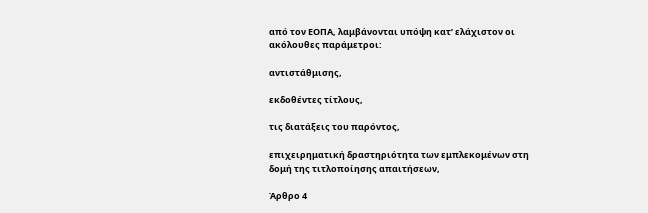από τον ΕΟΠΑ, λαμβάνονται υπόψη κατ’ ελάχιστον οι ακόλουθες παράμετροι:

αντιστάθμισης,

εκδοθέντες τίτλους,

τις διατάξεις του παρόντος,

επιχειρηματική δραστηριότητα των εμπλεκομένων στη δομή της τιτλοποίησης απαιτήσεων,

Άρθρο 4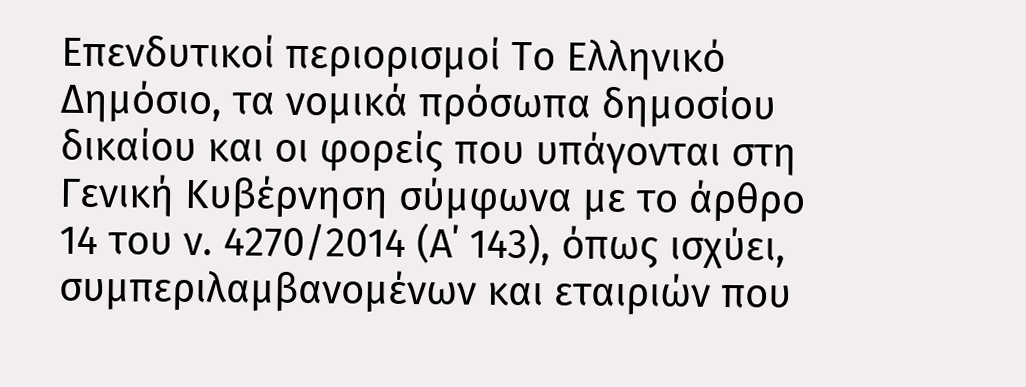Επενδυτικοί περιορισμοί Το Ελληνικό Δημόσιο, τα νομικά πρόσωπα δημοσίου δικαίου και οι φορείς που υπάγονται στη Γενική Κυβέρνηση σύμφωνα με το άρθρο 14 του ν. 4270/2014 (Α΄ 143), όπως ισχύει, συμπεριλαμβανομένων και εταιριών που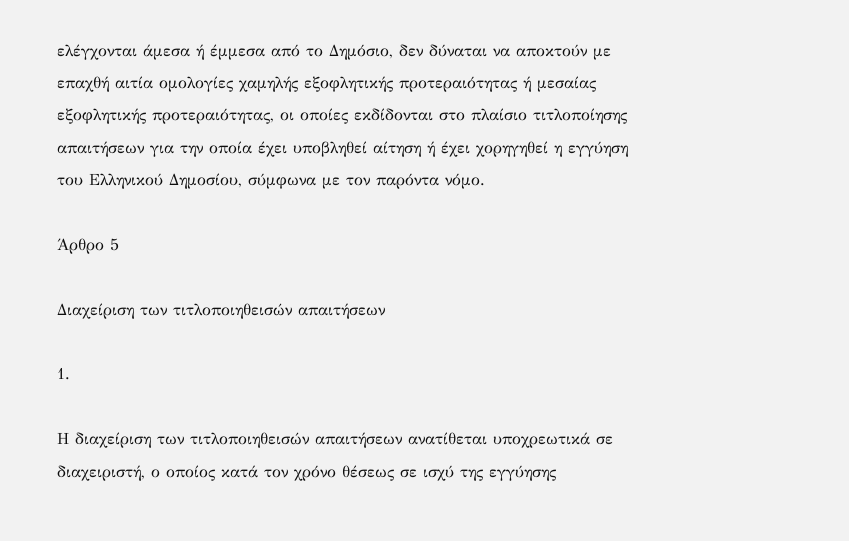ελέγχονται άμεσα ή έμμεσα από το Δημόσιο, δεν δύναται να αποκτούν με επαχθή αιτία ομολογίες χαμηλής εξοφλητικής προτεραιότητας ή μεσαίας εξοφλητικής προτεραιότητας, οι οποίες εκδίδονται στο πλαίσιο τιτλοποίησης απαιτήσεων για την οποία έχει υποβληθεί αίτηση ή έχει χορηγηθεί η εγγύηση του Ελληνικού Δημοσίου, σύμφωνα με τον παρόντα νόμο.

Άρθρο 5

Διαχείριση των τιτλοποιηθεισών απαιτήσεων

1.

Η διαχείριση των τιτλοποιηθεισών απαιτήσεων ανατίθεται υποχρεωτικά σε διαχειριστή, ο οποίος κατά τον χρόνο θέσεως σε ισχύ της εγγύησης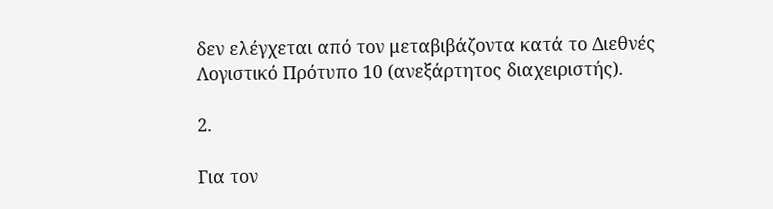δεν ελέγχεται από τον μεταβιβάζοντα κατά το Διεθνές Λογιστικό Πρότυπο 10 (ανεξάρτητος διαχειριστής).

2.

Για τον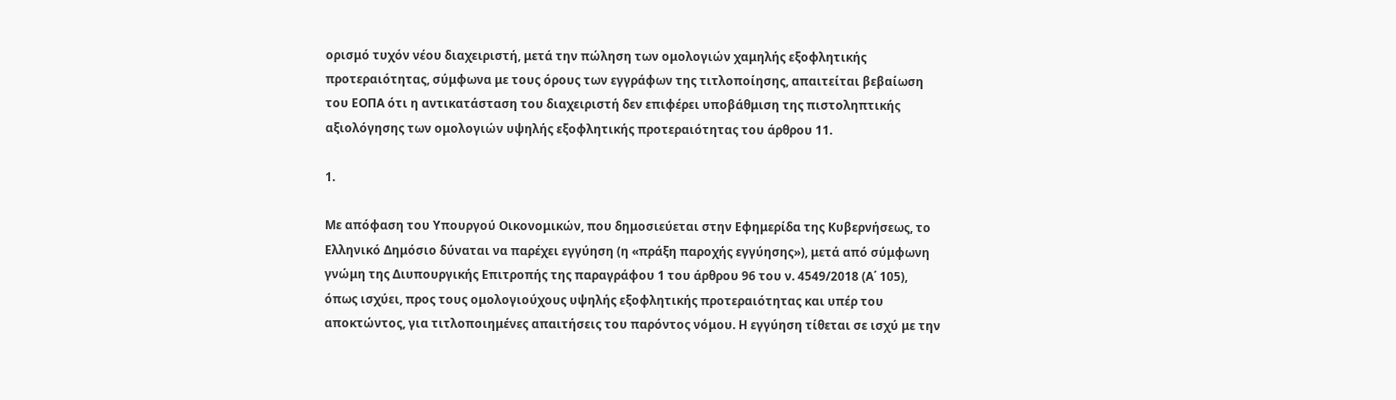ορισμό τυχόν νέου διαχειριστή, μετά την πώληση των ομολογιών χαμηλής εξοφλητικής προτεραιότητας, σύμφωνα με τους όρους των εγγράφων της τιτλοποίησης, απαιτείται βεβαίωση του ΕΟΠΑ ότι η αντικατάσταση του διαχειριστή δεν επιφέρει υποβάθμιση της πιστοληπτικής αξιολόγησης των ομολογιών υψηλής εξοφλητικής προτεραιότητας του άρθρου 11.

1.

Με απόφαση του Υπουργού Οικονομικών, που δημοσιεύεται στην Εφημερίδα της Κυβερνήσεως, το Ελληνικό Δημόσιο δύναται να παρέχει εγγύηση (η «πράξη παροχής εγγύησης»), μετά από σύμφωνη γνώμη της Διυπουργικής Επιτροπής της παραγράφου 1 του άρθρου 96 του ν. 4549/2018 (Α΄ 105), όπως ισχύει, προς τους ομολογιούχους υψηλής εξοφλητικής προτεραιότητας και υπέρ του αποκτώντος, για τιτλοποιημένες απαιτήσεις του παρόντος νόμου. Η εγγύηση τίθεται σε ισχύ με την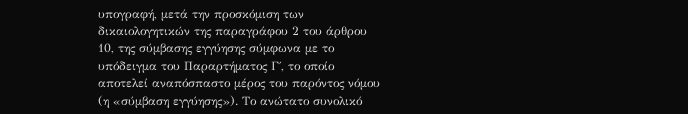υπογραφή, μετά την προσκόμιση των δικαιολογητικών της παραγράφου 2 του άρθρου 10, της σύμβασης εγγύησης σύμφωνα με το υπόδειγμα του Παραρτήματος Γ΄, το οποίο αποτελεί αναπόσπαστο μέρος του παρόντος νόμου (η «σύμβαση εγγύησης»). Το ανώτατο συνολικό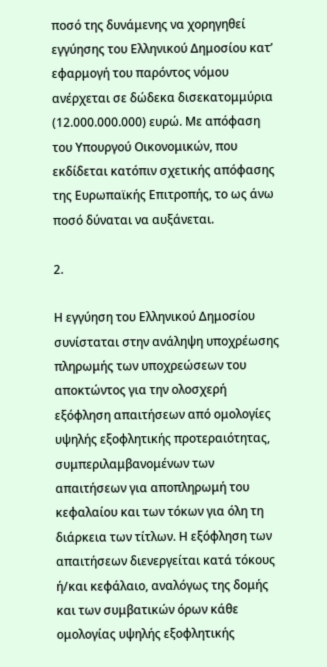ποσό της δυνάμενης να χορηγηθεί εγγύησης του Ελληνικού Δημοσίου κατ’ εφαρμογή του παρόντος νόμου ανέρχεται σε δώδεκα δισεκατομμύρια (12.000.000.000) ευρώ. Με απόφαση του Υπουργού Οικονομικών, που εκδίδεται κατόπιν σχετικής απόφασης της Ευρωπαϊκής Επιτροπής, το ως άνω ποσό δύναται να αυξάνεται.

2.

Η εγγύηση του Ελληνικού Δημοσίου συνίσταται στην ανάληψη υποχρέωσης πληρωμής των υποχρεώσεων του αποκτώντος για την ολοσχερή εξόφληση απαιτήσεων από ομολογίες υψηλής εξοφλητικής προτεραιότητας, συμπεριλαμβανομένων των απαιτήσεων για αποπληρωμή του κεφαλαίου και των τόκων για όλη τη διάρκεια των τίτλων. Η εξόφληση των απαιτήσεων διενεργείται κατά τόκους ή/και κεφάλαιο, αναλόγως της δομής και των συμβατικών όρων κάθε ομολογίας υψηλής εξοφλητικής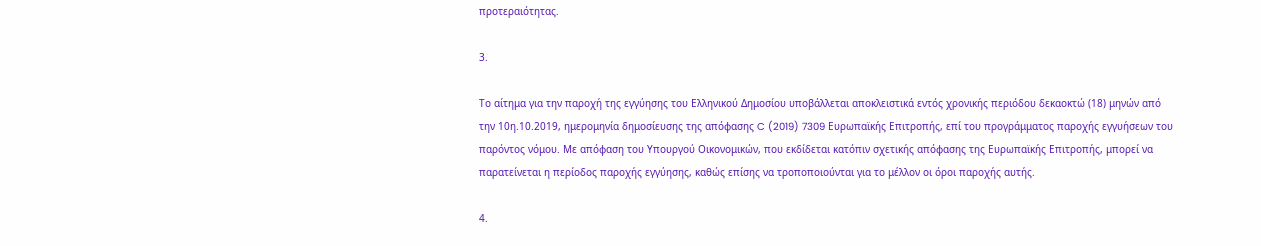προτεραιότητας.

3.

Το αίτημα για την παροχή της εγγύησης του Ελληνικού Δημοσίου υποβάλλεται αποκλειστικά εντός χρονικής περιόδου δεκαοκτώ (18) μηνών από την 10η.10.2019, ημερομηνία δημοσίευσης της απόφασης C (2019) 7309 Ευρωπαϊκής Επιτροπής, επί του προγράμματος παροχής εγγυήσεων του παρόντος νόμου. Με απόφαση του Υπουργού Οικονομικών, που εκδίδεται κατόπιν σχετικής απόφασης της Ευρωπαϊκής Επιτροπής, μπορεί να παρατείνεται η περίοδος παροχής εγγύησης, καθώς επίσης να τροποποιούνται για το μέλλον οι όροι παροχής αυτής.

4.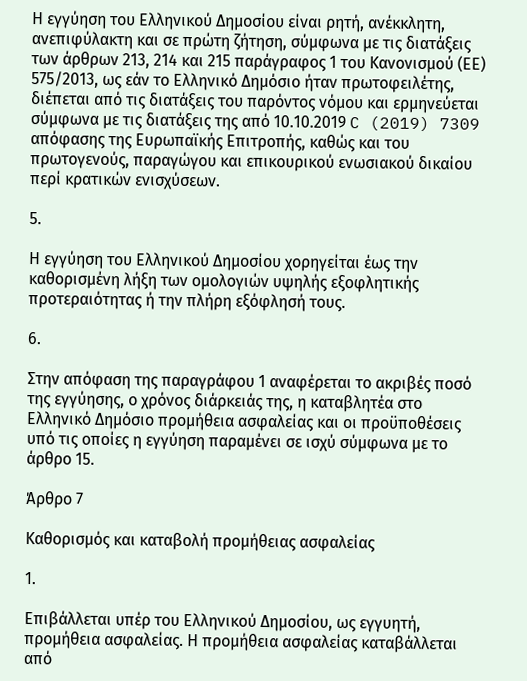Η εγγύηση του Ελληνικού Δημοσίου είναι ρητή, ανέκκλητη, ανεπιφύλακτη και σε πρώτη ζήτηση, σύμφωνα με τις διατάξεις των άρθρων 213, 214 και 215 παράγραφος 1 του Κανονισμού (ΕΕ) 575/2013, ως εάν το Ελληνικό Δημόσιο ήταν πρωτοφειλέτης, διέπεται από τις διατάξεις του παρόντος νόμου και ερμηνεύεται σύμφωνα με τις διατάξεις της από 10.10.2019 C (2019) 7309 απόφασης της Ευρωπαϊκής Επιτροπής, καθώς και του πρωτογενούς, παραγώγου και επικουρικού ενωσιακού δικαίου περί κρατικών ενισχύσεων.

5.

Η εγγύηση του Ελληνικού Δημοσίου χορηγείται έως την καθορισμένη λήξη των ομολογιών υψηλής εξοφλητικής προτεραιότητας ή την πλήρη εξόφλησή τους.

6.

Στην απόφαση της παραγράφου 1 αναφέρεται το ακριβές ποσό της εγγύησης, ο χρόνος διάρκειάς της, η καταβλητέα στο Ελληνικό Δημόσιο προμήθεια ασφαλείας και οι προϋποθέσεις υπό τις οποίες η εγγύηση παραμένει σε ισχύ σύμφωνα με το άρθρο 15.

Άρθρο 7

Καθορισμός και καταβολή προμήθειας ασφαλείας

1.

Επιβάλλεται υπέρ του Ελληνικού Δημοσίου, ως εγγυητή, προμήθεια ασφαλείας. Η προμήθεια ασφαλείας καταβάλλεται από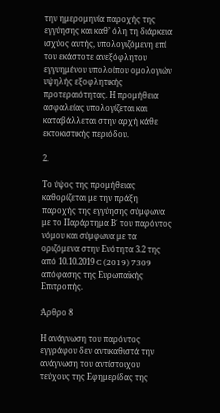την ημερομηνία παροχής της εγγύησης και καθ’ όλη τη διάρκεια ισχύος αυτής, υπολογιζόμενη επί του εκάστοτε ανεξόφλητου εγγυημένου υπολοίπου ομολογιών υψηλής εξοφλητικής προτεραιότητας. Η προμήθεια ασφαλείας υπολογίζεται και καταβάλλεται στην αρχή κάθε εκτοκιστικής περιόδου.

2.

Το ύψος της προμήθειας καθορίζεται με την πράξη παροχής της εγγύησης σύμφωνα με το Παράρτημα Β΄ του παρόντος νόμου και σύμφωνα με τα οριζόμενα στην Ενότητα 3.2 της από 10.10.2019 C (2019) 7309 απόφασης της Ευρωπαϊκής Επιτροπής.

Άρθρο 8

Η ανάγνωση του παρόντος εγγράφου δεν αντικαθιστά την ανάγνωση του αντίστοιχου τεύχους της Εφημερίδας της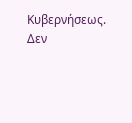Κυβερνήσεως. Δεν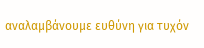αναλαμβάνουμε ευθύνη για τυχόν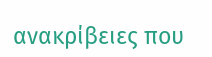ανακρίβειες που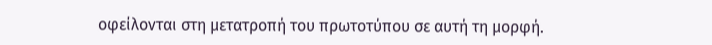οφείλονται στη μετατροπή του πρωτοτύπου σε αυτή τη μορφή.